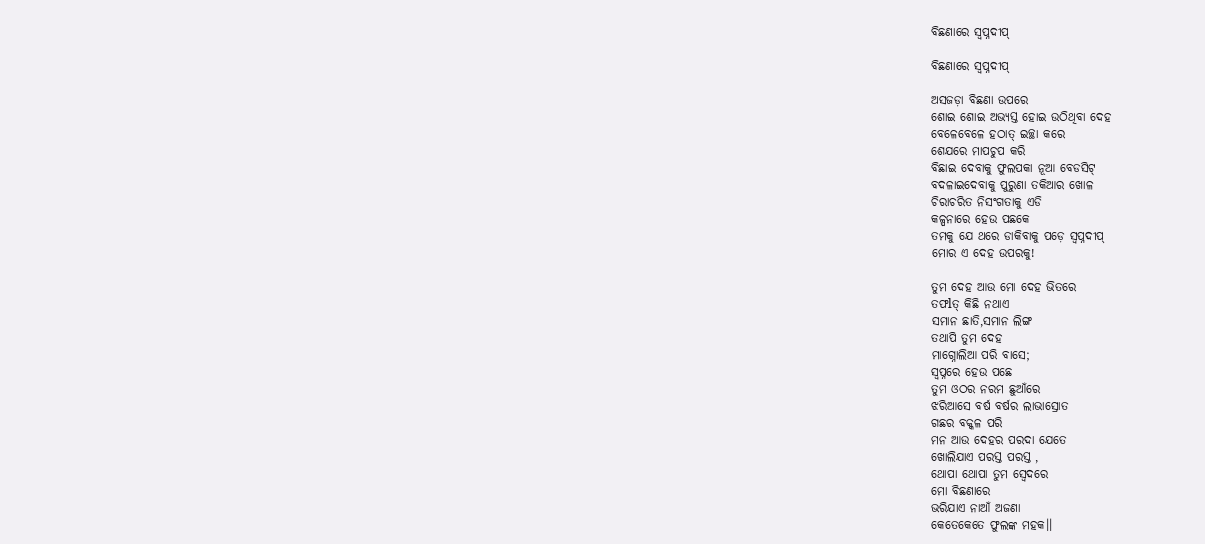ବିଛଣାରେ ସ୍ଵପ୍ନଦୀପ୍

ବିଛଣାରେ ସ୍ଵପ୍ନଦୀପ୍

ଅସଜଡ଼ା ବିଛଣା ଉପରେ
ଶୋଇ ଶୋଇ ଅଭ୍ୟସ୍ତ ହୋଇ ଉଠିଥିବା ଦେହ
ବେଳେବେଳେ ହଠାତ୍ ଇଚ୍ଛା କରେ
ଶେଯରେ ମାପଚୁପ କରି
ବିଛାଇ ଦେବାକୁ ଫୁଲପକା ନୂଆ ବେଡସିଟ୍
ବଦଳାଇଦେବାକୁ ପୁରୁଣା ତକିଆର ଖୋଳ
ଚିରାଚରିତ ନିସଂଗତାକୁ ଏଡି
କଳ୍ପନାରେ ହେଉ ପଛକେ
ତମକୁ ଯେ ଥରେ ଡାକିବାକୁ ପଡ଼େ ସ୍ବପ୍ନଦୀପ୍
ମୋର ଏ ଦେହ ଉପରକୁ!

ତୁମ ଦେହ ଆଉ ମୋ ଦେହ ଭିତରେ
ତଫlତ୍ କିଛି ନଥାଏ
ସମାନ ଛାତି,ସମାନ ଲିଙ୍ଗ
ତଥାପି ତୁମ ଦେହ
ମାଗ୍ନୋଲିଆ ପରି ବାସେ;
ସ୍ୱପ୍ନରେ ହେଉ ପଛେ
ତୁମ ଓଠର ନରମ ଛୁଆଁରେ
ଝରିଆସେ ବର୍ଷ ବର୍ଷର ଲାଭାସ୍ରୋତ
ଗଛର ବକ୍କଳ ପରି
ମନ ଆଉ ଦେହର ପରଦା ଯେତେ
ଖୋଲିଯାଏ ପରସ୍ତ ପରସ୍ତ ,
ଥୋପା ଥୋପା ତୁମ ସ୍ଵେଦରେ
ମୋ ବିଛଣାରେ
ଭରିଯାଏ ନାଆଁ ଅଜଣା
କେତେକେତେ ଫୁଲଙ୍କ ମହକ।।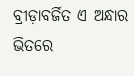ବ୍ରୀଡ଼ାବର୍ଜିତ ଏ ଅନ୍ଧାର ଭିତରେ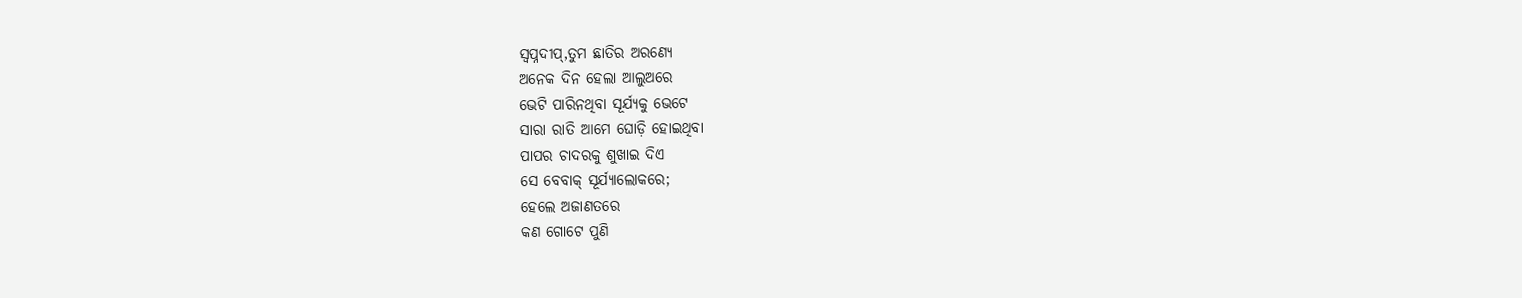ସ୍ବପ୍ନଦୀପ୍,ତୁମ ଛାତିର ଅରଣ୍ୟେ
ଅନେକ ଦିନ ହେଲା ଆଲୁଅରେ
ଭେଟି ପାରିନଥିବା ସୂର୍ଯ୍ୟକୁ ଭେଟେ
ସାରା ରାତି ଆମେ ଘୋଡ଼ି ହୋଇଥିବା
ପାପର ଚାଦରକୁ ଶୁଖାଇ ଦିଏ
ସେ ବେବାକ୍ ସୂର୍ଯ୍ୟାଲୋକରେ;
ହେଲେ ଅଜାଣତରେ
କଣ ଗୋଟେ ପୁଣି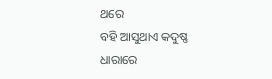ଥରେ
ବହି ଆସୁଥାଏ କଦୁଷ୍ଣ ଧାରାରେ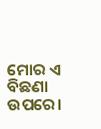ମୋର ଏ ବିଛଣା ଉପରେ।